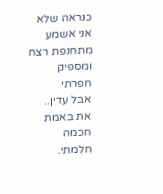כנראה שלא
אני אשמע מתחנפת רצח
ומספיק חפרתי
אבל עדין..
את באמת חכמה
חלמתי.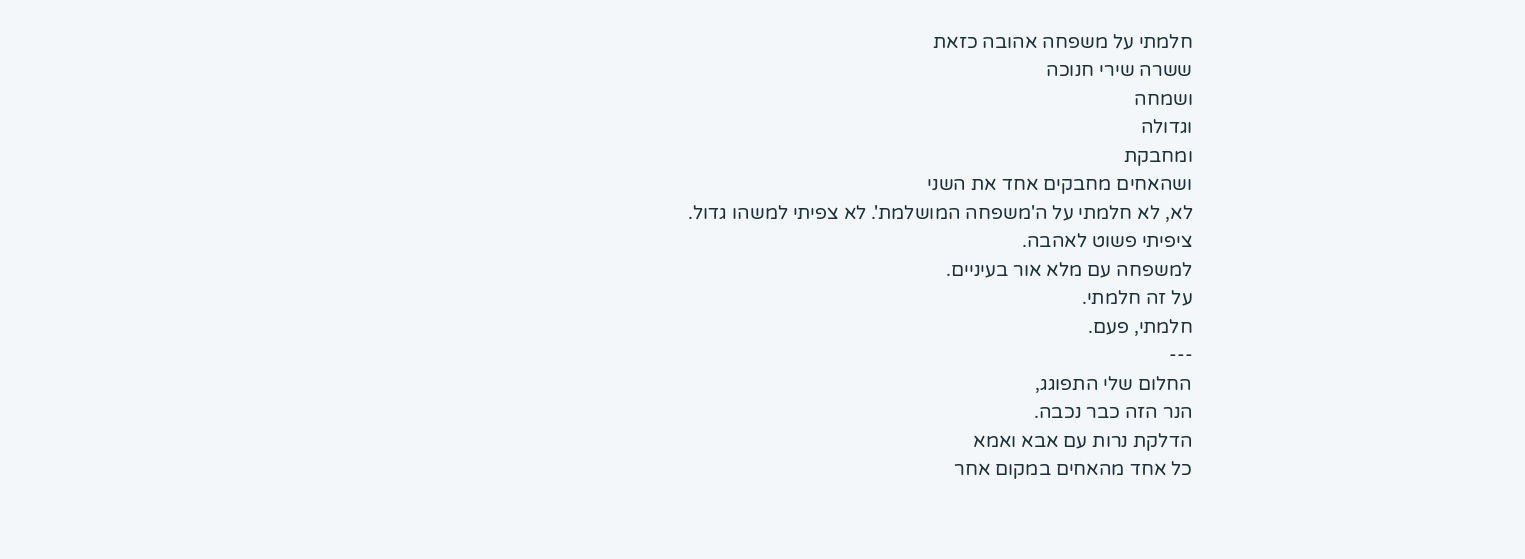חלמתי על משפחה אהובה כזאת
ששרה שירי חנוכה
ושמחה
וגדולה
ומחבקת
ושהאחים מחבקים אחד את השני
לא, לא חלמתי על ה'משפחה המושלמת'. לא צפיתי למשהו גדול.
ציפיתי פשוט לאהבה.
למשפחה עם מלא אור בעיניים.
על זה חלמתי.
חלמתי, פעם.
---
החלום שלי התפוגג,
הנר הזה כבר נכבה.
הדלקת נרות עם אבא ואמא
כל אחד מהאחים במקום אחר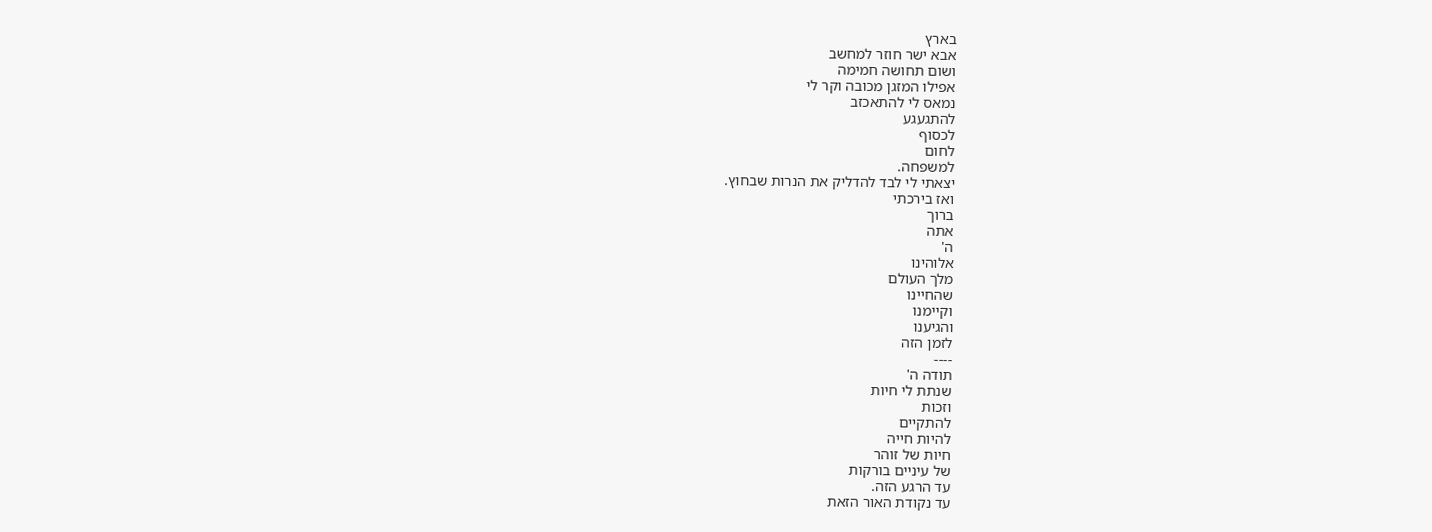בארץ
אבא ישר חוזר למחשב
ושום תחושה חמימה
אפילו המזגן מכובה וקר לי
נמאס לי להתאכזב
להתגעגע
לכסוף
לחום
למשפחה.
יצאתי לי לבד להדליק את הנרות שבחוץ.
ואז בירכתי
ברוך
אתה
ה'
אלוהינו
מלך העולם
שהחיינו
וקיימנו
והגיענו
לזמן הזה
----
תודה ה'
שנתת לי חיות
וזכות
להתקיים
להיות חייה
חיות של זוהר
של עיניים בורקות
עד הרגע הזה.
עד נקודת האור הזאת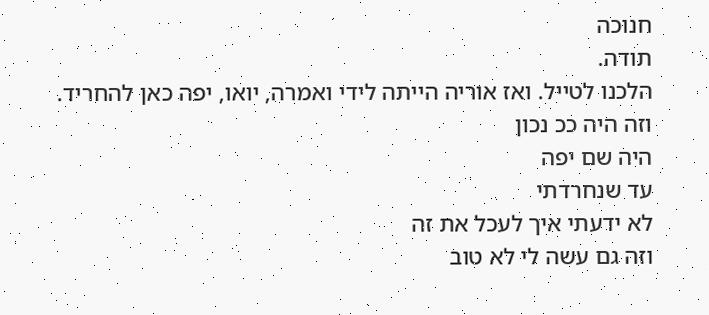חנוכה
תודה.
הלכנו לטייל. ואז אוריה הייתה לידי ואמרה, יואו, יפה כאן להחריד.
וזה היה ככ נכון
היה שם יפה
עד שנחרדתי
לא ידעתי איך לעכל את זה
וזה גם עשה לי לא טוב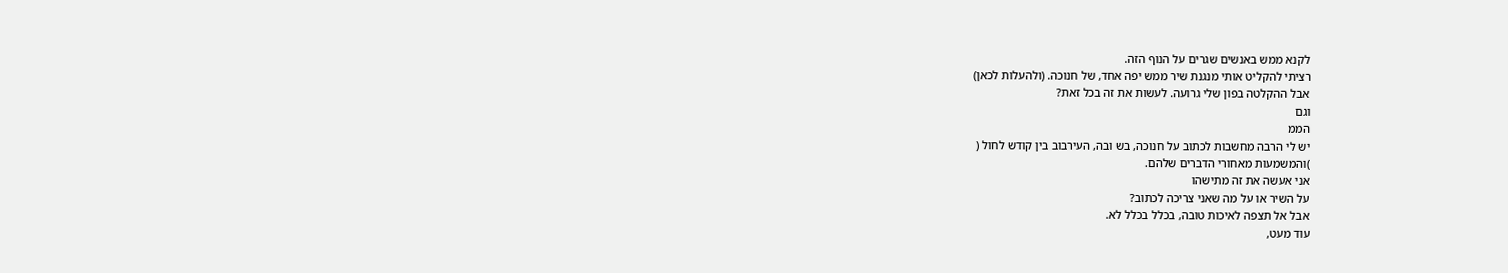לקנא ממש באנשים שגרים על הנוף הזה.
רציתי להקליט אותי מנגנת שיר ממש יפה אחד, של חנוכה. (ולהעלות לכאן)
אבל ההקלטה בפון שלי גרועה. לעשות את זה בכל זאת?
וגם
הממ
יש לי הרבה מחשבות לכתוב על חנוכה, בש ובה, העירבוב בין קודש לחול (
)והמשמעות מאחורי הדברים שלהם.
אני אעשה את זה מתישהו
על השיר או על מה שאני צריכה לכתוב?
אבל אל תצפה לאיכות טובה, בכלל בכלל לא.
עוד מעט,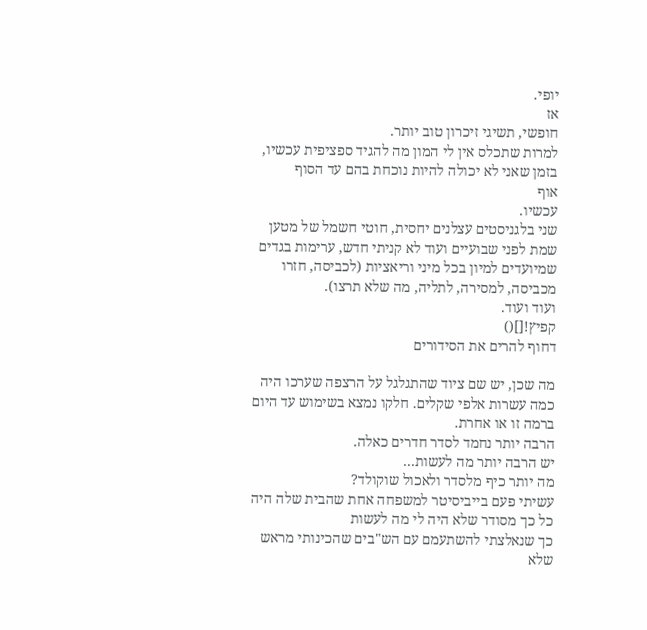יופי.
אז
חופשי, תשיגי זיכרון טוב יותר.
למרות שתכלס אין לי המון מה להגיד ספציפית עכשיו,
בזמן שאני לא יכולה להיות נוכחת בהם עד הסוף
אוף
עכשיו.
שני בלגניסטים עצלנים יחסית, חוטי חשמל של מטען שמת לפני שבועיים ועוד לא קניתי חדש, ערימות בגדים שמיועדים למיון בכל מיני וריאציות (לכביסה, חזרו מכביסה, למסירה, לתליה, מה שלא תרצו).
ועוד ועוד.
קפיץ![]()
דחוף להרים את הסידורים

מה שכן, יש שם ציוד שהתגלגל על הרצפה שערכו היה כמה עשרות אלפי שקלים. חלקו נמצא בשימוש עד היום ברמה זו או אחרת.
הרבה יותר נחמד לסדר חדרים כאלה.
יש הרבה יותר מה לעשות...
מה יותר כיף מלסדר ולאכול שוקולד?
עשיתי פעם בייביסיטר למשפחה אחת שהבית שלה היה כל כך מסודר שלא היה לי מה לעשות
כך שנאלצתי להשתעמם עם הש"בים שהכינותי מראש שלא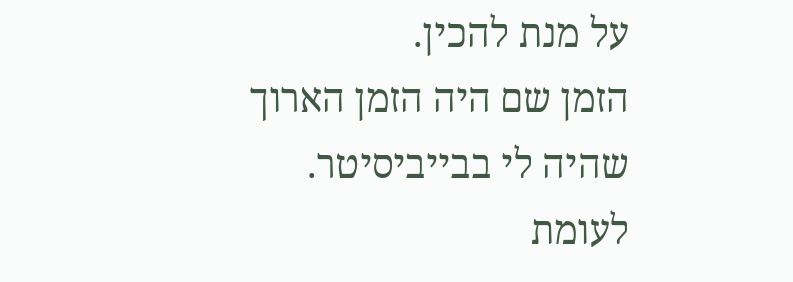על מנת להכין.
הזמן שם היה הזמן הארוך שהיה לי בבייביסיטר.
לעומת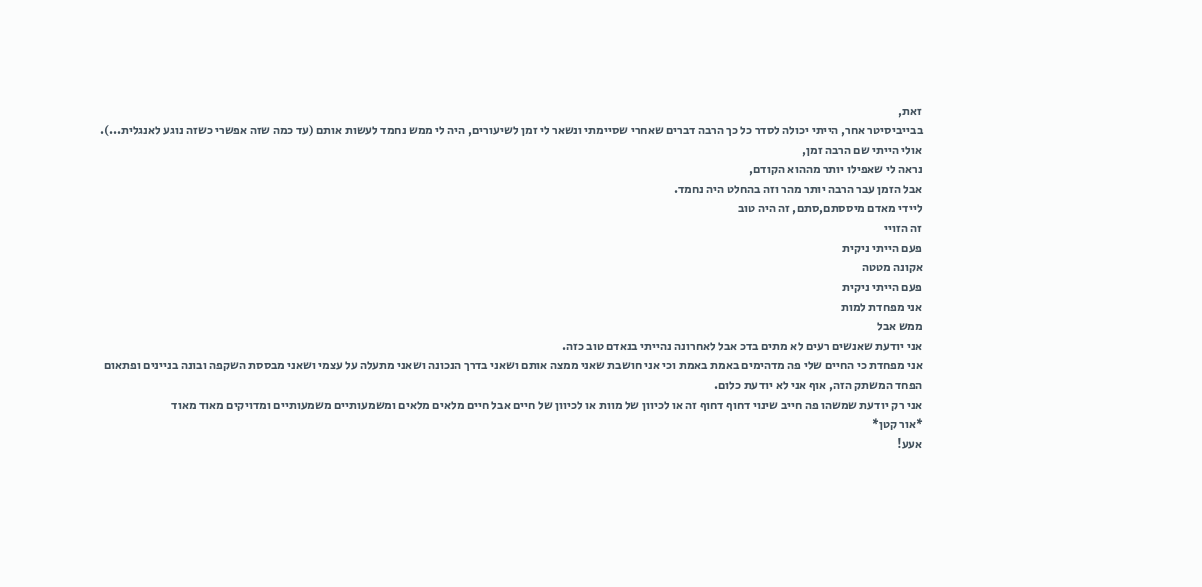זאת,
בבייביסיטר אחר, הייתי יכולה לסדר כל כך הרבה דברים שאחרי שסיימתי ונשאר לי זמן לשיעורים, היה לי ממש נחמד לעשות אותם (עד כמה שזה אפשרי כשזה נוגע לאנגלית...).
אולי הייתי שם הרבה זמן,
נראה לי שאפילו יותר מההוא הקודם,
אבל הזמן עבר הרבה יותר מהר וזה בהחלט היה נחמד.
ליידי מאדם מיססתם,סתם, זה היה טוב
זה הזויי
פעם הייתי ניקית
אקונה מטטה
פעם הייתי ניקית
אני מפחדת למות
ממש אבל
אני יודעת שאנשים רעים לא מתים בדכ אבל לאחרונה נהייתי בנאדם טוב כזה.
אני מפחדת כי החיים שלי פה מדהימים באמת באמת וכי אני חושבת שאני ממצה אותם ושאני בדרך הנכונה ושאני מתעלה על עצמי ושאני מבססת השקפה ובונה בניינים ופתאום הפחד המשתק הזה, אוף אני לא יודעת כלום.
אני רק יודעת שמשהו פה חייב שינוי דחוף דחוף זה או לכיוון של מוות או לכיוון של חיים אבל חיים מלאים מלאים ומשמעותיים משמעותיים ומדויקים מאוד מאוד
*אור קטן*
אעע!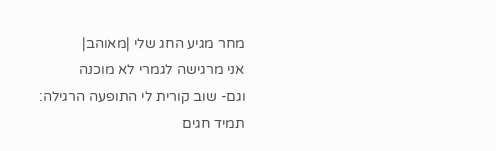מחר מגיע החג שלי |מאוהב|
אני מרגישה לגמרי לא מוכנה
וגם- שוב קורית לי התופעה הרגילה:
תמיד חגים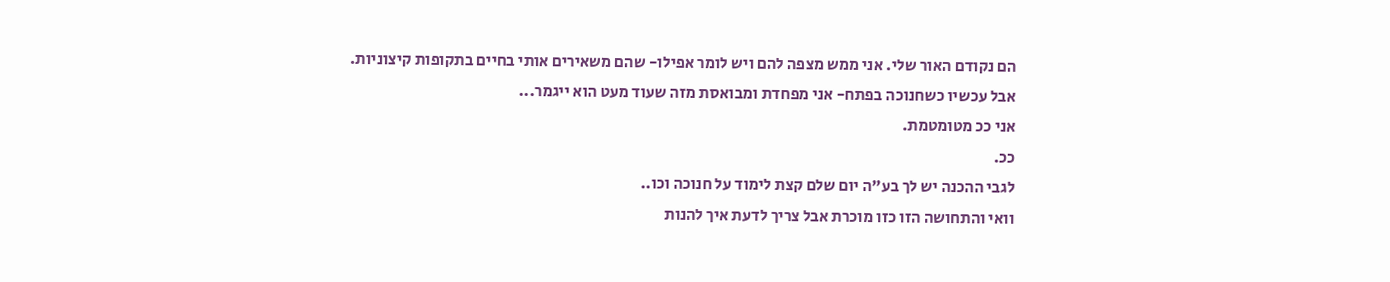הם נקודם האור שלי. אני ממש מצפה להם ויש לומר אפילו- שהם משאירים אותי בחיים בתקופות קיצוניות.
אבל עכשיו כשחנוכה בפתח- אני מפחדת ומבואסת מזה שעוד מעט הוא ייגמר...
אני ככ מטומטמת.
ככ.
לגבי ההכנה יש לך בע"ה יום שלם קצת לימוד על חנוכה וכו..
וואי והתחושה הזו כזו מוכרת אבל צריך לדעת איך להנות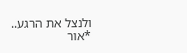ולנצל את הרגע..
*אור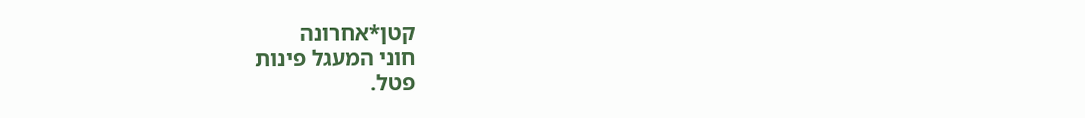קטן*אחרונה
חוני המעגל פינות
פטל.